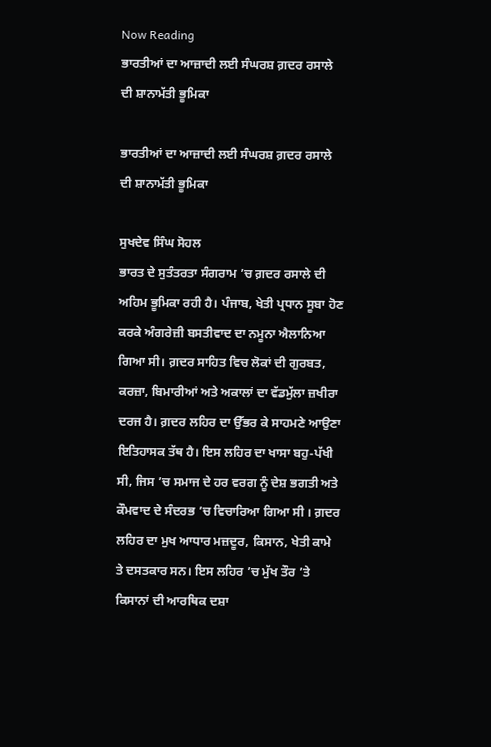Now Reading
ਭਾਰਤੀਆਂ ਦਾ ਆਜ਼ਾਦੀ ਲਈ ਸੰਘਰਸ਼ ਗ਼ਦਰ ਰਸਾਲੇ ਦੀ ਸ਼ਾਨਾਮੱਤੀ ਭੂਮਿਕਾ

ਭਾਰਤੀਆਂ ਦਾ ਆਜ਼ਾਦੀ ਲਈ ਸੰਘਰਸ਼ ਗ਼ਦਰ ਰਸਾਲੇ ਦੀ ਸ਼ਾਨਾਮੱਤੀ ਭੂਮਿਕਾ

ਸੁਖਦੇਵ ਸਿੰਘ ਸੋਹਲ
ਭਾਰਤ ਦੇ ਸੁਤੰਤਰਤਾ ਸੰਗਰਾਮ ’ਚ ਗ਼ਦਰ ਰਸਾਲੇ ਦੀ ਅਹਿਮ ਭੂਮਿਕਾ ਰਹੀ ਹੈ। ਪੰਜਾਬ, ਖੇਤੀ ਪ੍ਰਧਾਨ ਸੂਬਾ ਹੋਣ ਕਰਕੇ ਅੰਗਰੇਜ਼ੀ ਬਸਤੀਵਾਦ ਦਾ ਨਮੂਨਾ ਐਲਾਨਿਆ ਗਿਆ ਸੀ। ਗ਼ਦਰ ਸਾਹਿਤ ਵਿਚ ਲੋਕਾਂ ਦੀ ਗੁਰਬਤ, ਕਰਜ਼ਾ, ਬਿਮਾਰੀਆਂ ਅਤੇ ਅਕਾਲਾਂ ਦਾ ਵੱਡਮੁੱਲਾ ਜ਼ਖੀਰਾ ਦਰਜ ਹੈ। ਗ਼ਦਰ ਲਹਿਰ ਦਾ ਉੱਭਰ ਕੇ ਸਾਹਮਣੇ ਆਉਣਾ ਇਤਿਹਾਸਕ ਤੱਥ ਹੈ। ਇਸ ਲਹਿਰ ਦਾ ਖਾਸਾ ਬਹੁ-ਪੱਖੀ ਸੀ, ਜਿਸ ’ਚ ਸਮਾਜ ਦੇ ਹਰ ਵਰਗ ਨੂੰ ਦੇਸ਼ ਭਗਤੀ ਅਤੇ ਕੌਮਵਾਦ ਦੇ ਸੰਦਰਭ ’ਚ ਵਿਚਾਰਿਆ ਗਿਆ ਸੀ । ਗ਼ਦਰ ਲਹਿਰ ਦਾ ਮੁਖ ਆਧਾਰ ਮਜ਼ਦੂਰ, ਕਿਸਾਨ, ਖੇਤੀ ਕਾਮੇ ਤੇ ਦਸਤਕਾਰ ਸਨ। ਇਸ ਲਹਿਰ ’ਚ ਮੁੱਖ ਤੌਰ ’ਤੇ ਕਿਸਾਨਾਂ ਦੀ ਆਰਥਿਕ ਦਸ਼ਾ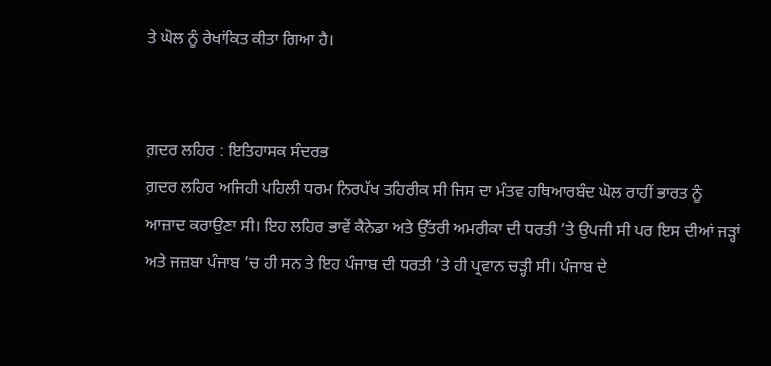ਤੇ ਘੋਲ ਨੂੰ ਰੇਖਾਂਕਿਤ ਕੀਤਾ ਗਿਆ ਹੈ।


ਗ਼ਦਰ ਲਹਿਰ : ਇਤਿਹਾਸਕ ਸੰਦਰਭ
ਗ਼ਦਰ ਲਹਿਰ ਅਜਿਹੀ ਪਹਿਲੀ ਧਰਮ ਨਿਰਪੱਖ ਤਹਿਰੀਕ ਸੀ ਜਿਸ ਦਾ ਮੰਤਵ ਹਥਿਆਰਬੰਦ ਘੋਲ ਰਾਹੀਂ ਭਾਰਤ ਨੂੰ ਆਜ਼ਾਦ ਕਰਾਉਣਾ ਸੀ। ਇਹ ਲਹਿਰ ਭਾਵੇਂ ਕੈਨੇਡਾ ਅਤੇ ਉੱਤਰੀ ਅਮਰੀਕਾ ਦੀ ਧਰਤੀ ’ਤੇ ਉਪਜੀ ਸੀ ਪਰ ਇਸ ਦੀਆਂ ਜੜ੍ਹਾਂ ਅਤੇ ਜਜ਼ਬਾ ਪੰਜਾਬ ’ਚ ਹੀ ਸਨ ਤੇ ਇਹ ਪੰਜਾਬ ਦੀ ਧਰਤੀ ’ਤੇ ਹੀ ਪ੍ਰਵਾਨ ਚੜ੍ਹੀ ਸੀ। ਪੰਜਾਬ ਦੇ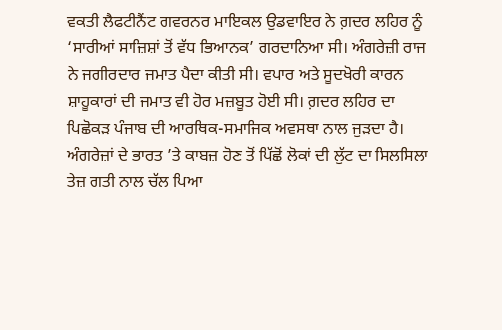ਵਕਤੀ ਲੈਫਟੀਨੈਂਟ ਗਵਰਨਰ ਮਾਇਕਲ ਉਡਵਾਇਰ ਨੇ ਗ਼ਦਰ ਲਹਿਰ ਨੂੰ ‘ਸਾਰੀਆਂ ਸਾਜ਼ਿਸ਼ਾਂ ਤੋਂ ਵੱਧ ਭਿਆਨਕ’ ਗਰਦਾਨਿਆ ਸੀ। ਅੰਗਰੇਜ਼ੀ ਰਾਜ ਨੇ ਜਗੀਰਦਾਰ ਜਮਾਤ ਪੈਦਾ ਕੀਤੀ ਸੀ। ਵਪਾਰ ਅਤੇ ਸੂਦਖੋਰੀ ਕਾਰਨ ਸ਼ਾਹੂਕਾਰਾਂ ਦੀ ਜਮਾਤ ਵੀ ਹੋਰ ਮਜ਼ਬੂਤ ਹੋਈ ਸੀ। ਗ਼ਦਰ ਲਹਿਰ ਦਾ ਪਿਛੋਕੜ ਪੰਜਾਬ ਦੀ ਆਰਥਿਕ-ਸਮਾਜਿਕ ਅਵਸਥਾ ਨਾਲ ਜੁੜਦਾ ਹੈ। ਅੰਗਰੇਜ਼ਾਂ ਦੇ ਭਾਰਤ ’ਤੇ ਕਾਬਜ਼ ਹੋਣ ਤੋਂ ਪਿੱਛੋਂ ਲੋਕਾਂ ਦੀ ਲੁੱਟ ਦਾ ਸਿਲਸਿਲਾ ਤੇਜ਼ ਗਤੀ ਨਾਲ ਚੱਲ ਪਿਆ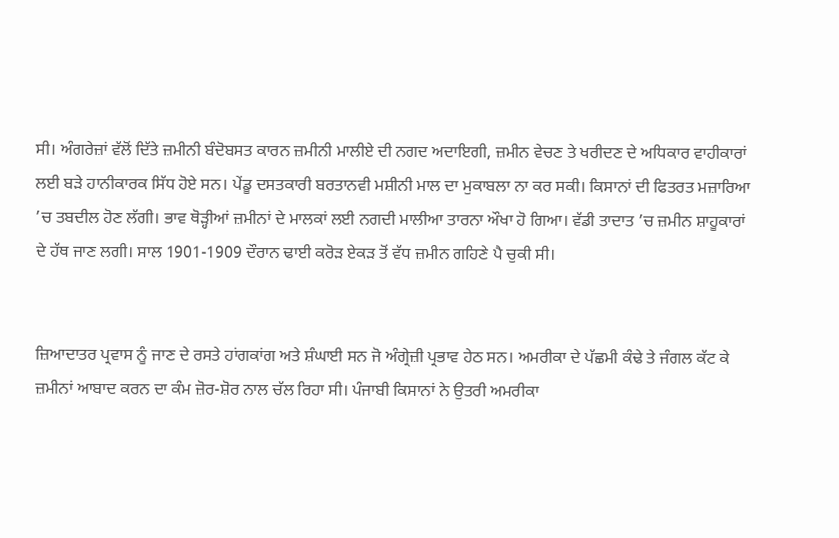ਸੀ। ਅੰਗਰੇਜ਼ਾਂ ਵੱਲੋਂ ਦਿੱਤੇ ਜ਼ਮੀਨੀ ਬੰਦੋਬਸਤ ਕਾਰਨ ਜ਼ਮੀਨੀ ਮਾਲੀਏ ਦੀ ਨਗਦ ਅਦਾਇਗੀ, ਜ਼ਮੀਨ ਵੇਚਣ ਤੇ ਖਰੀਦਣ ਦੇ ਅਧਿਕਾਰ ਵਾਹੀਕਾਰਾਂ ਲਈ ਬੜੇ ਹਾਨੀਕਾਰਕ ਸਿੱਧ ਹੋਏ ਸਨ। ਪੇਂਡੂ ਦਸਤਕਾਰੀ ਬਰਤਾਨਵੀ ਮਸ਼ੀਨੀ ਮਾਲ ਦਾ ਮੁਕਾਬਲਾ ਨਾ ਕਰ ਸਕੀ। ਕਿਸਾਨਾਂ ਦੀ ਫਿਤਰਤ ਮਜ਼ਾਰਿਆ ’ਚ ਤਬਦੀਲ ਹੋਣ ਲੱਗੀ। ਭਾਵ ਥੋੜ੍ਹੀਆਂ ਜ਼ਮੀਨਾਂ ਦੇ ਮਾਲਕਾਂ ਲਈ ਨਗਦੀ ਮਾਲੀਆ ਤਾਰਨਾ ਔਖਾ ਹੋ ਗਿਆ। ਵੱਡੀ ਤਾਦਾਤ ’ਚ ਜ਼ਮੀਨ ਸ਼ਾਹੂਕਾਰਾਂ ਦੇ ਹੱਥ ਜਾਣ ਲਗੀ। ਸਾਲ 1901-1909 ਦੌਰਾਨ ਢਾਈ ਕਰੋੜ ਏਕੜ ਤੋਂ ਵੱਧ ਜ਼ਮੀਨ ਗਹਿਣੇ ਪੈ ਚੁਕੀ ਸੀ।


ਜ਼ਿਆਦਾਤਰ ਪ੍ਰਵਾਸ ਨੂੰ ਜਾਣ ਦੇ ਰਸਤੇ ਹਾਂਗਕਾਂਗ ਅਤੇ ਸ਼ੰਘਾਈ ਸਨ ਜੋ ਅੰਗ੍ਰੇਜ਼ੀ ਪ੍ਰਭਾਵ ਹੇਠ ਸਨ। ਅਮਰੀਕਾ ਦੇ ਪੱਛਮੀ ਕੰਢੇ ਤੇ ਜੰਗਲ ਕੱਟ ਕੇ ਜ਼ਮੀਨਾਂ ਆਬਾਦ ਕਰਨ ਦਾ ਕੰਮ ਜ਼ੋਰ-ਸ਼ੋਰ ਨਾਲ ਚੱਲ ਰਿਹਾ ਸੀ। ਪੰਜਾਬੀ ਕਿਸਾਨਾਂ ਨੇ ਉਤਰੀ ਅਮਰੀਕਾ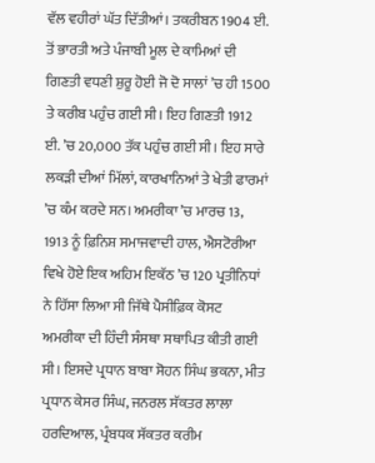ਵੱਲ ਵਹੀਰਾਂ ਘੱਤ ਦਿੱਤੀਆਂ। ਤਕਰੀਬਨ 1904 ਈ. ਤੋਂ ਭਾਰਤੀ ਅਤੇ ਪੰਜਾਬੀ ਮੂਲ ਦੇ ਕਾਮਿਆਂ ਦੀ ਗਿਣਤੀ ਵਧਣੀ ਸ਼ੁਰੂ ਹੋਈ ਜੋ ਦੋ ਸਾਲਾਂ ’ਚ ਹੀ 1500 ਤੇ ਕਰੀਬ ਪਹੁੰਚ ਗਈ ਸੀ। ਇਹ ਗਿਣਤੀ 1912 ਈ. ’ਚ 20,000 ਤੱਕ ਪਹੁੰਚ ਗਈ ਸੀ। ਇਹ ਸਾਰੇ ਲਕੜੀ ਦੀਆਂ ਮਿੱਲਾਂ, ਕਾਰਖਾਨਿਆਂ ਤੇ ਖੇਤੀ ਫਾਰਮਾਂ ’ਚ ਕੰਮ ਕਰਦੇ ਸਨ। ਅਮਰੀਕਾ ’ਚ ਮਾਰਚ 13, 1913 ਨੂੰ ਫ਼ਿਨਿਸ਼ ਸਮਾਜਵਾਦੀ ਹਾਲ, ਐਸਟੋਰੀਆ ਵਿਖੇ ਹੋਏ ਇਕ ਅਹਿਮ ਇਕੱਠ ’ਚ 120 ਪ੍ਰਤੀਨਿਧਾਂ ਨੇ ਹਿੱਸਾ ਲਿਆ ਸੀ ਜਿੱਥੇ ਪੈਸੀਫ਼ਿਕ ਕੋਸਟ ਅਮਰੀਕਾ ਦੀ ਹਿੰਦੀ ਸੰਸਥਾ ਸਥਾਪਿਤ ਕੀਤੀ ਗਈ ਸੀ। ਇਸਦੇ ਪ੍ਰਧਾਨ ਬਾਬਾ ਸੋਹਨ ਸਿੰਘ ਭਕਨਾ, ਮੀਤ ਪ੍ਰਧਾਨ ਕੇਸਰ ਸਿੰਘ, ਜਨਰਲ ਸੱਕਤਰ ਲਾਲਾ ਹਰਦਿਆਲ, ਪ੍ਰੰਬਧਕ ਸੱਕਤਰ ਕਰੀਮ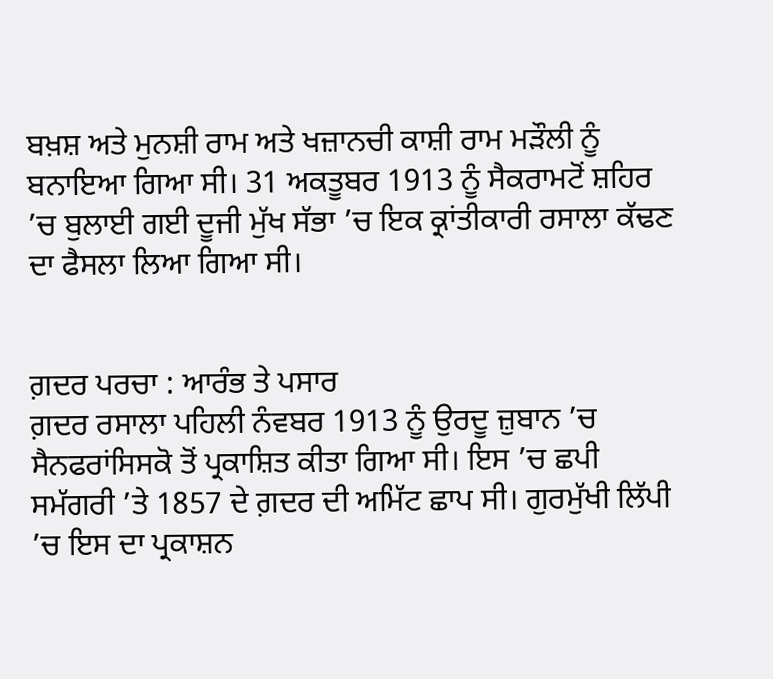ਬਖ਼ਸ਼ ਅਤੇ ਮੁਨਸ਼ੀ ਰਾਮ ਅਤੇ ਖਜ਼ਾਨਚੀ ਕਾਸ਼ੀ ਰਾਮ ਮੜੌਲੀ ਨੂੰ ਬਨਾਇਆ ਗਿਆ ਸੀ। 31 ਅਕਤੂਬਰ 1913 ਨੂੰ ਸੈਕਰਾਮਟੋਂ ਸ਼ਹਿਰ ’ਚ ਬੁਲਾਈ ਗਈ ਦੂਜੀ ਮੁੱਖ ਸੱਭਾ ’ਚ ਇਕ ਕ੍ਰਾਂਤੀਕਾਰੀ ਰਸਾਲਾ ਕੱਢਣ ਦਾ ਫੈਸਲਾ ਲਿਆ ਗਿਆ ਸੀ।


ਗ਼ਦਰ ਪਰਚਾ : ਆਰੰਭ ਤੇ ਪਸਾਰ
ਗ਼ਦਰ ਰਸਾਲਾ ਪਹਿਲੀ ਨੰਵਬਰ 1913 ਨੂੰ ਉਰਦੂ ਜ਼ੁਬਾਨ ’ਚ ਸੈਨਫਰਾਂਸਿਸਕੋ ਤੋਂ ਪ੍ਰਕਾਸ਼ਿਤ ਕੀਤਾ ਗਿਆ ਸੀ। ਇਸ ’ਚ ਛਪੀ ਸਮੱਗਰੀ ’ਤੇ 1857 ਦੇ ਗ਼ਦਰ ਦੀ ਅਮਿੱਟ ਛਾਪ ਸੀ। ਗੁਰਮੁੱਖੀ ਲਿੱਪੀ ’ਚ ਇਸ ਦਾ ਪ੍ਰਕਾਸ਼ਨ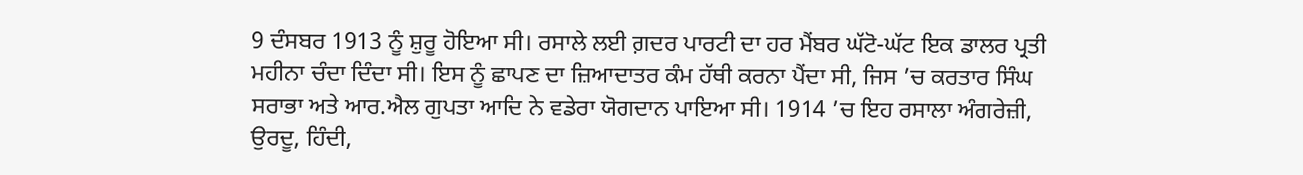9 ਦੰਸਬਰ 1913 ਨੂੰ ਸ਼ੁਰੂ ਹੋਇਆ ਸੀ। ਰਸਾਲੇ ਲਈ ਗ਼ਦਰ ਪਾਰਟੀ ਦਾ ਹਰ ਮੈਂਬਰ ਘੱਟੋ-ਘੱਟ ਇਕ ਡਾਲਰ ਪ੍ਰਤੀ ਮਹੀਨਾ ਚੰਦਾ ਦਿੰਦਾ ਸੀ। ਇਸ ਨੂੰ ਛਾਪਣ ਦਾ ਜ਼ਿਆਦਾਤਰ ਕੰਮ ਹੱਥੀ ਕਰਨਾ ਪੈਂਦਾ ਸੀ, ਜਿਸ ’ਚ ਕਰਤਾਰ ਸਿੰਘ ਸਰਾਭਾ ਅਤੇ ਆਰ.ਐਲ ਗੁਪਤਾ ਆਦਿ ਨੇ ਵਡੇਰਾ ਯੋਗਦਾਨ ਪਾਇਆ ਸੀ। 1914 ’ਚ ਇਹ ਰਸਾਲਾ ਅੰਗਰੇਜ਼ੀ, ਉਰਦੂ, ਹਿੰਦੀ,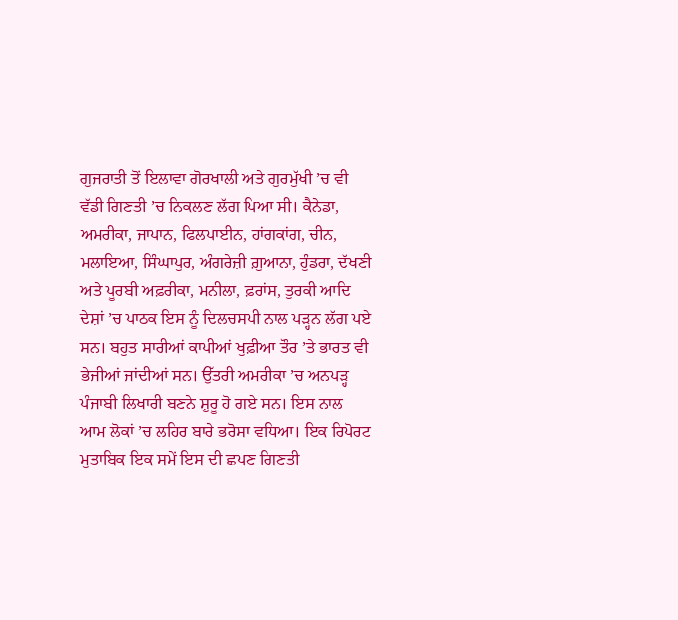ਗੁਜਰਾਤੀ ਤੋਂ ਇਲਾਵਾ ਗੋਰਖਾਲੀ ਅਤੇ ਗੁਰਮੁੱਖੀ ’ਚ ਵੀ ਵੱਡੀ ਗਿਣਤੀ ’ਚ ਨਿਕਲਣ ਲੱਗ ਪਿਆ ਸੀ। ਕੈਨੇਡਾ, ਅਮਰੀਕਾ, ਜਾਪਾਨ, ਫਿਲਪਾਈਨ, ਹਾਂਗਕਾਂਗ, ਚੀਨ, ਮਲਾਇਆ, ਸਿੰਘਾਪੁਰ, ਅੰਗਰੇਜ਼ੀ ਗ਼ੁਆਨਾ, ਹੁੰਡਰਾ, ਦੱਖਣੀ ਅਤੇ ਪੂਰਬੀ ਅਫ਼ਰੀਕਾ, ਮਨੀਲਾ, ਫ਼ਰਾਂਸ, ਤੁਰਕੀ ਆਦਿ ਦੇਸ਼ਾਂ ’ਚ ਪਾਠਕ ਇਸ ਨੂੰ ਦਿਲਚਸਪੀ ਨਾਲ ਪੜ੍ਹਨ ਲੱਗ ਪਏ ਸਨ। ਬਹੁਤ ਸਾਰੀਆਂ ਕਾਪੀਆਂ ਖੁਫ਼ੀਆ ਤੌਰ ’ਤੇ ਭਾਰਤ ਵੀ ਭੇਜੀਆਂ ਜਾਂਦੀਆਂ ਸਨ। ਉੱਤਰੀ ਅਮਰੀਕਾ ’ਚ ਅਨਪੜ੍ਹ ਪੰਜਾਬੀ ਲਿਖਾਰੀ ਬਣਨੇ ਸ਼ੁਰੂ ਹੋ ਗਏ ਸਨ। ਇਸ ਨਾਲ ਆਮ ਲੋਕਾਂ ’ਚ ਲਹਿਰ ਬਾਰੇ ਭਰੋਸਾ ਵਧਿਆ। ਇਕ ਰਿਪੋਰਟ ਮੁਤਾਬਿਕ ਇਕ ਸਮੇਂ ਇਸ ਦੀ ਛਪਣ ਗਿਣਤੀ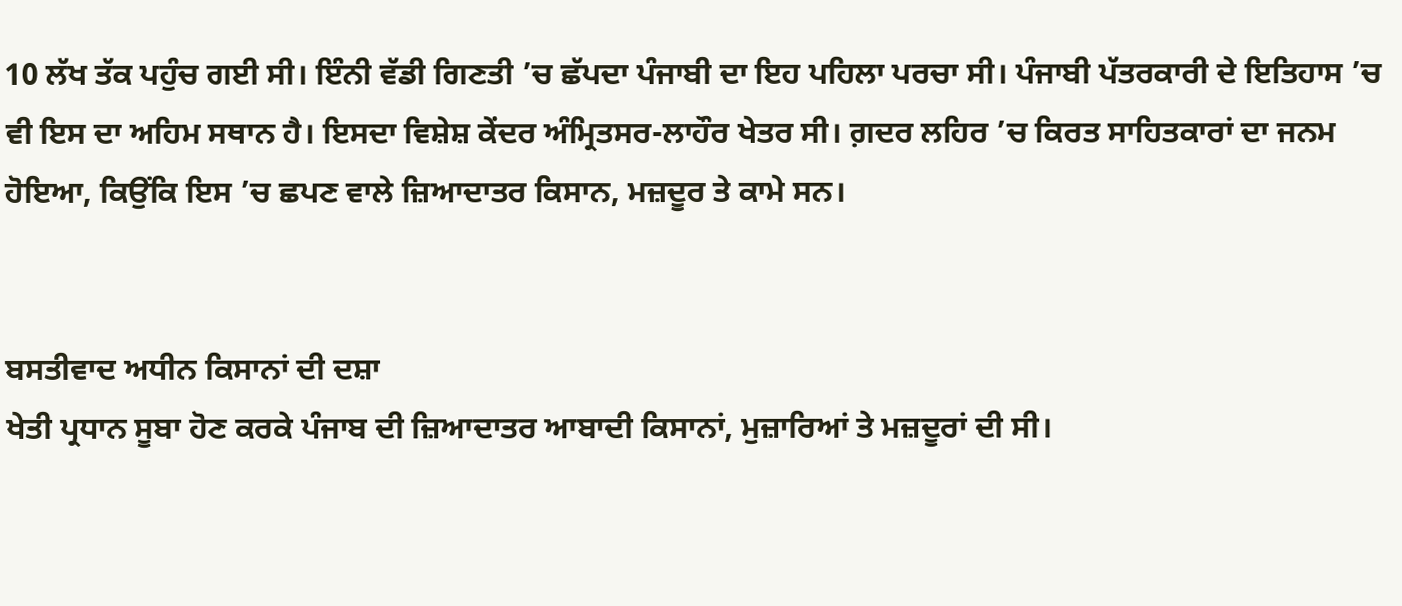10 ਲੱਖ ਤੱਕ ਪਹੁੰਚ ਗਈ ਸੀ। ਇੰਨੀ ਵੱਡੀ ਗਿਣਤੀ ’ਚ ਛੱਪਦਾ ਪੰਜਾਬੀ ਦਾ ਇਹ ਪਹਿਲਾ ਪਰਚਾ ਸੀ। ਪੰਜਾਬੀ ਪੱਤਰਕਾਰੀ ਦੇ ਇਤਿਹਾਸ ’ਚ ਵੀ ਇਸ ਦਾ ਅਹਿਮ ਸਥਾਨ ਹੈ। ਇਸਦਾ ਵਿਸ਼ੇਸ਼ ਕੇਂਦਰ ਅੰਮ੍ਰਿਤਸਰ-ਲਾਹੌਰ ਖੇਤਰ ਸੀ। ਗ਼ਦਰ ਲਹਿਰ ’ਚ ਕਿਰਤ ਸਾਹਿਤਕਾਰਾਂ ਦਾ ਜਨਮ ਹੋਇਆ, ਕਿਉਂਕਿ ਇਸ ’ਚ ਛਪਣ ਵਾਲੇ ਜ਼ਿਆਦਾਤਰ ਕਿਸਾਨ, ਮਜ਼ਦੂਰ ਤੇ ਕਾਮੇ ਸਨ।


ਬਸਤੀਵਾਦ ਅਧੀਨ ਕਿਸਾਨਾਂ ਦੀ ਦਸ਼ਾ
ਖੇਤੀ ਪ੍ਰਧਾਨ ਸੂਬਾ ਹੋਣ ਕਰਕੇ ਪੰਜਾਬ ਦੀ ਜ਼ਿਆਦਾਤਰ ਆਬਾਦੀ ਕਿਸਾਨਾਂ, ਮੁਜ਼ਾਰਿਆਂ ਤੇ ਮਜ਼ਦੂਰਾਂ ਦੀ ਸੀ।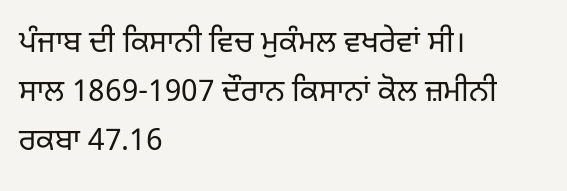ਪੰਜਾਬ ਦੀ ਕਿਸਾਨੀ ਵਿਚ ਮੁਕੰਮਲ ਵਖਰੇਵਾਂ ਸੀ। ਸਾਲ 1869-1907 ਦੌਰਾਨ ਕਿਸਾਨਾਂ ਕੋਲ ਜ਼ਮੀਨੀ ਰਕਬਾ 47.16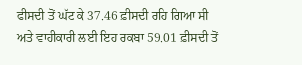ਫੀਸਦੀ ਤੋਂ ਘੱਟ ਕੇ 37.46 ਫ਼ੀਸਦੀ ਰਹਿ ਗਿਆ ਸੀ ਅਤੇ ਵਾਹੀਕਾਰੀ ਲਈ ਇਹ ਰਕਬਾ 59.01 ਫ਼ੀਸਦੀ ਤੋਂ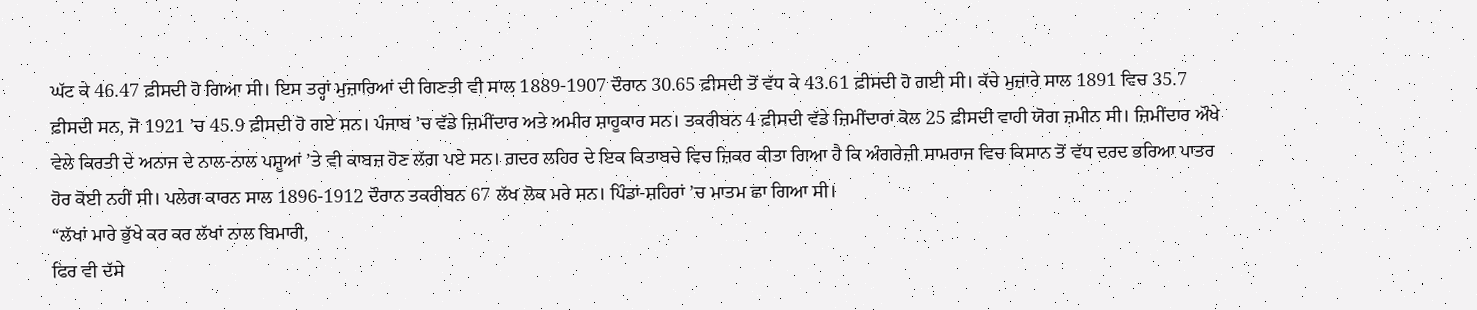ਘੱਟ ਕੇ 46.47 ਫ਼ੀਸਦੀ ਹੋ ਗਿਆ ਸੀ। ਇਸ ਤਰ੍ਹਾਂ ਮੁਜ਼ਾਰਿਆਂ ਦੀ ਗਿਣਤੀ ਵੀ ਸਾਲ 1889-1907 ਦੌਰਾਨ 30.65 ਫ਼ੀਸਦੀ ਤੋਂ ਵੱਧ ਕੇ 43.61 ਫ਼ੀਸਦੀ ਹੋ ਗਈ ਸੀ। ਕੱਚੇ ਮੁਜ਼ਾਰੇ ਸਾਲ 1891 ਵਿਚ 35.7 ਫ਼ੀਸਦੀ ਸਨ, ਜੋ 1921 ’ਚ 45.9 ਫ਼ੀਸਦੀ ਹੋ ਗਏ ਸਨ। ਪੰਜਾਬ ’ਚ ਵੱਡੇ ਜ਼ਿਮੀਂਦਾਰ ਅਤੇ ਅਮੀਰ ਸ਼ਾਹੂਕਾਰ ਸਨ। ਤਕਰੀਬਨ 4 ਫ਼ੀਸਦੀ ਵੱਡੇ ਜ਼ਿਮੀਂਦਾਰਾਂ ਕੋਲ 25 ਫ਼ੀਸਦੀ ਵਾਹੀ ਯੋਗ ਜ਼ਮੀਨ ਸੀ। ਜ਼ਿਮੀਂਦਾਰ ਔਖੇ ਵੇਲੇ ਕਿਰਤੀ ਦੇ ਅਨਾਜ ਦੇ ਨਾਲ-ਨਾਲ ਪਸ਼ੂਆਂ ’ਤੇ ਵੀ ਕਾਬਜ਼ ਹੋਣ ਲੱਗ ਪਏ ਸਨ। ਗ਼ਦਰ ਲਹਿਰ ਦੇ ਇਕ ਕਿਤਾਬਚੇ ਵਿਚ ਜ਼ਿਕਰ ਕੀਤਾ ਗਿਆ ਹੈ ਕਿ ਅੰਗਰੇਜ਼ੀ ਸਾਮਰਾਜ ਵਿਚ ਕਿਸਾਨ ਤੋਂ ਵੱਧ ਦਰਦ ਭਰਿਆ ਪਾਤਰ ਹੋਰ ਕੋਈ ਨਹੀਂ ਸੀ। ਪਲੇਗ ਕਾਰਨ ਸਾਲ 1896-1912 ਦੌਰਾਨ ਤਕਰੀਬਨ 67 ਲੱਖ ਲੋਕ ਮਰੇ ਸਨ। ਪਿੰਡਾਂ-ਸ਼ਹਿਰਾਂ ’ਚ ਮਾਤਮ ਛਾ ਗਿਆ ਸੀ।
“ਲੱਖਾਂ ਮਾਰੇ ਭੁੱਖੇ ਕਰ ਕਰ ਲੱਖਾਂ ਨਾਲ ਬਿਮਾਰੀ,
ਫਿਰ ਵੀ ਦੱਸੇ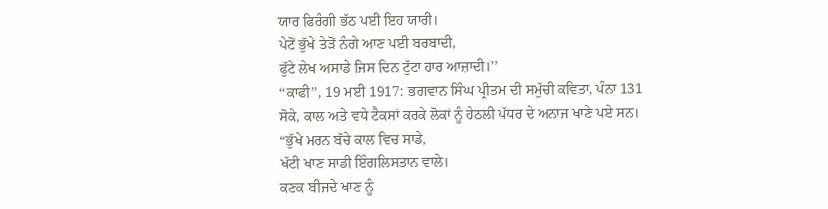ਯਾਰ ਫਿਰੰਗੀ ਭੱਠ ਪਈ ਇਹ ਯਾਰੀ।
ਪੇਟੋਂ ਭੁੱਖੇ ਤੇੜੋਂ ਨੰਗੇ ਆਣ ਪਈ ਬਰਬਾਦੀ,
ਫੁੱਟੇ ਲੇਖ ਅਸਾਡੇ ਜਿਸ ਦਿਨ ਟੁੱਟਾ ਹਾਰ ਆਜ਼ਾਦੀ।’’
‘‘ਕਾਫੀ’’, 19 ਮਈ 1917: ਭਗਵਾਨ ਸਿੰਘ ਪ੍ਰੀਤਮ ਦੀ ਸਮੁੱਚੀ ਕਵਿਤਾ, ਪੰਨਾ 131
ਸੋਕੇ, ਕਾਲ ਅਤੇ ਵਧੇ ਟੈਕਸਾਂ ਕਰਕੇ ਲੋਕਾਂ ਨੂੰ ਹੇਠਲੀ ਪੱਧਰ ਦੇ ਅਨਾਜ ਖਾਣੇ ਪਏ ਸਨ।
“ਭੁੱਖੇ ਮਰਨ ਬੱਚੇ ਕਾਲ ਵਿਚ ਸਾਡੇ,
ਖੱਟੀ ਖਾਣ ਸਾਡੀ ਇੰਗਲਿਸਤਾਨ ਵਾਲੇ।
ਕਣਕ ਬੀਜਦੇ ਖਾਣ ਨੂੰ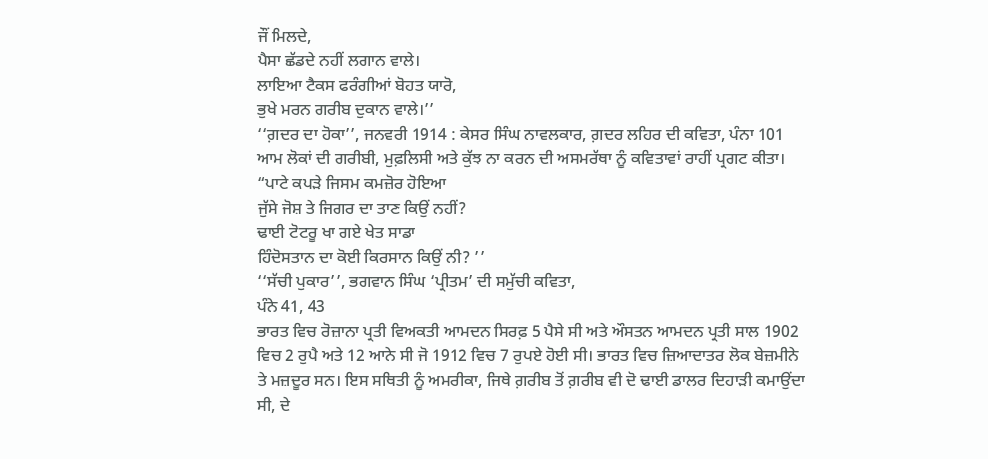ਜੌਂ ਮਿਲਦੇ,
ਪੈਸਾ ਛੱਡਦੇ ਨਹੀਂ ਲਗਾਨ ਵਾਲੇ।
ਲਾਇਆ ਟੈਕਸ ਫਰੰਗੀਆਂ ਬੋਹਤ ਯਾਰੋ,
ਭੁਖੇ ਮਰਨ ਗਰੀਬ ਦੁਕਾਨ ਵਾਲੇ।’’
‘‘ਗ਼ਦਰ ਦਾ ਹੋਕਾ’’, ਜਨਵਰੀ 1914 : ਕੇਸਰ ਸਿੰਘ ਨਾਵਲਕਾਰ, ਗ਼ਦਰ ਲਹਿਰ ਦੀ ਕਵਿਤਾ, ਪੰਨਾ 101
ਆਮ ਲੋਕਾਂ ਦੀ ਗਰੀਬੀ, ਮੁਫ਼ਲਿਸੀ ਅਤੇ ਕੁੱਝ ਨਾ ਕਰਨ ਦੀ ਅਸਮਰੱਥਾ ਨੂੰ ਕਵਿਤਾਵਾਂ ਰਾਹੀਂ ਪ੍ਰਗਟ ਕੀਤਾ।
“ਪਾਟੇ ਕਪੜੇ ਜਿਸਮ ਕਮਜ਼ੋਰ ਹੋਇਆ
ਜੁੱਸੇ ਜੋਸ਼ ਤੇ ਜਿਗਰ ਦਾ ਤਾਣ ਕਿਉਂ ਨਹੀਂ?
ਢਾਈ ਟੋਟਰੂ ਖਾ ਗਏ ਖੇਤ ਸਾਡਾ
ਹਿੰਦੋਸਤਾਨ ਦਾ ਕੋਈ ਕਿਰਸਾਨ ਕਿਉਂ ਨੀ? ’’
‘‘ਸੱਚੀ ਪੁਕਾਰ’’, ਭਗਵਾਨ ਸਿੰਘ ‘ਪ੍ਰੀਤਮ’ ਦੀ ਸਮੁੱਚੀ ਕਵਿਤਾ,
ਪੰਨੇ 41, 43
ਭਾਰਤ ਵਿਚ ਰੋਜ਼ਾਨਾ ਪ੍ਰਤੀ ਵਿਅਕਤੀ ਆਮਦਨ ਸਿਰਫ਼ 5 ਪੈਸੇ ਸੀ ਅਤੇ ਔਸਤਨ ਆਮਦਨ ਪ੍ਰਤੀ ਸਾਲ 1902 ਵਿਚ 2 ਰੁਪੈ ਅਤੇ 12 ਆਨੇ ਸੀ ਜੋ 1912 ਵਿਚ 7 ਰੁਪਏ ਹੋਈ ਸੀ। ਭਾਰਤ ਵਿਚ ਜ਼ਿਆਦਾਤਰ ਲੋਕ ਬੇਜ਼ਮੀਨੇ ਤੇ ਮਜ਼ਦੂਰ ਸਨ। ਇਸ ਸਥਿਤੀ ਨੂੰ ਅਮਰੀਕਾ, ਜਿਥੇ ਗ਼ਰੀਬ ਤੋਂ ਗ਼ਰੀਬ ਵੀ ਦੋ ਢਾਈ ਡਾਲਰ ਦਿਹਾੜੀ ਕਮਾਉਂਦਾ ਸੀ, ਦੇ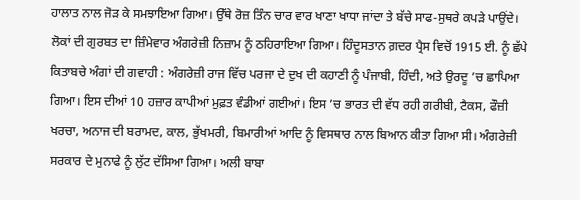ਹਾਲਾਤ ਨਾਲ ਜੋੜ ਕੇ ਸਮਝਾਇਆ ਗਿਆ। ਉੱਥੇ ਰੋਜ਼ ਤਿੰਨ ਚਾਰ ਵਾਰ ਖਾਣਾ ਖਾਧਾ ਜਾਂਦਾ ਤੇ ਬੱਚੇ ਸਾਫ-ਸੁਥਰੇ ਕਪੜੇ ਪਾਉਂਦੇ। ਲੋਕਾਂ ਦੀ ਗੁਰਬਤ ਦਾ ਜ਼ਿੰਮੇਵਾਰ ਅੰਗਰੇਜ਼ੀ ਨਿਜ਼ਾਮ ਨੂੰ ਠਹਿਰਾਇਆ ਗਿਆ। ਹਿੰਦੂਸਤਾਨ ਗ਼ਦਰ ਪ੍ਰੈਸ ਵਿਚੋਂ 1915 ਈ. ਨੂੰ ਛੱਪੇ ਕਿਤਾਬਚੇ ਅੰਗਾਂ ਦੀ ਗਵਾਹੀ : ਅੰਗਰੇਜ਼ੀ ਰਾਜ ਵਿੱਚ ਪਰਜਾ ਦੇ ਦੁਖ ਦੀ ਕਹਾਣੀ ਨੂੰ ਪੰਜਾਬੀ, ਹਿੰਦੀ, ਅਤੇ ਉਰਦੂ ’ਚ ਛਾਪਿਆ ਗਿਆ। ਇਸ ਦੀਆਂ 10 ਹਜ਼ਾਰ ਕਾਪੀਆਂ ਮੁਫ਼ਤ ਵੰਡੀਆਂ ਗਈਆਂ। ਇਸ ’ਚ ਭਾਰਤ ਦੀ ਵੱਧ ਰਹੀ ਗਰੀਬੀ, ਟੈਕਸ, ਫੌਜ਼ੀ ਖਰਚਾ, ਅਨਾਜ ਦੀ ਬਰਾਮਦ, ਕਾਲ, ਭੁੱਖਮਰੀ, ਬਿਮਾਰੀਆਂ ਆਦਿ ਨੂੰ ਵਿਸਥਾਰ ਨਾਲ ਬਿਆਨ ਕੀਤਾ ਗਿਆ ਸੀ। ਅੰਗਰੇਜ਼ੀ ਸਰਕਾਰ ਦੇ ਮੁਨਾਫੇ ਨੂੰ ਲੁੱਟ ਦੱਸਿਆ ਗਿਆ। ਅਲੀ ਬਾਬਾ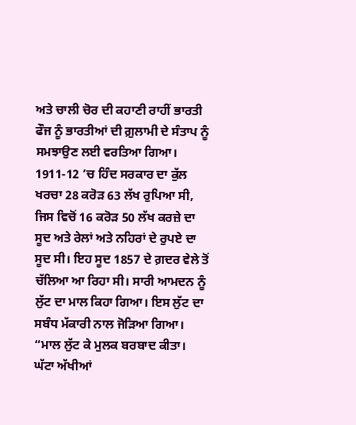ਅਤੇ ਚਾਲੀ ਚੋਰ ਦੀ ਕਹਾਣੀ ਰਾਹੀਂ ਭਾਰਤੀ ਫੌਜ ਨੂੰ ਭਾਰਤੀਆਂ ਦੀ ਗ਼ੁਲਾਮੀ ਦੇ ਸੰਤਾਪ ਨੂੰ ਸਮਝਾਉਣ ਲਈ ਵਰਤਿਆ ਗਿਆ। 1911-12 ’ਚ ਹਿੰਦ ਸਰਕਾਰ ਦਾ ਕੁੱਲ ਖਰਚਾ 28 ਕਰੋੜ 63 ਲੱਖ ਰੁਪਿਆ ਸੀ, ਜਿਸ ਵਿਚੋਂ 16 ਕਰੋੜ 50 ਲੱਖ ਕਰਜ਼ੇ ਦਾ ਸੂਦ ਅਤੇ ਰੇਲਾਂ ਅਤੇ ਨਹਿਰਾਂ ਦੇ ਰੁਪਏ ਦਾ ਸੂਦ ਸੀ। ਇਹ ਸੂਦ 1857 ਦੇ ਗ਼ਦਰ ਵੇਲੇ ਤੋਂ ਚੱਲਿਆ ਆ ਰਿਹਾ ਸੀ। ਸਾਰੀ ਆਮਦਨ ਨੂੰ ਲੁੱਟ ਦਾ ਮਾਲ ਕਿਹਾ ਗਿਆ। ਇਸ ਲੁੱਟ ਦਾ ਸਬੰਧ ਮੱਕਾਰੀ ਨਾਲ ਜੋੜਿਆ ਗਿਆ।
“ਮਾਲ ਲੁੱਟ ਕੇ ਮੁਲਕ ਬਰਬਾਦ ਕੀਤਾ।
ਘੱਟਾ ਅੱਖੀਆਂ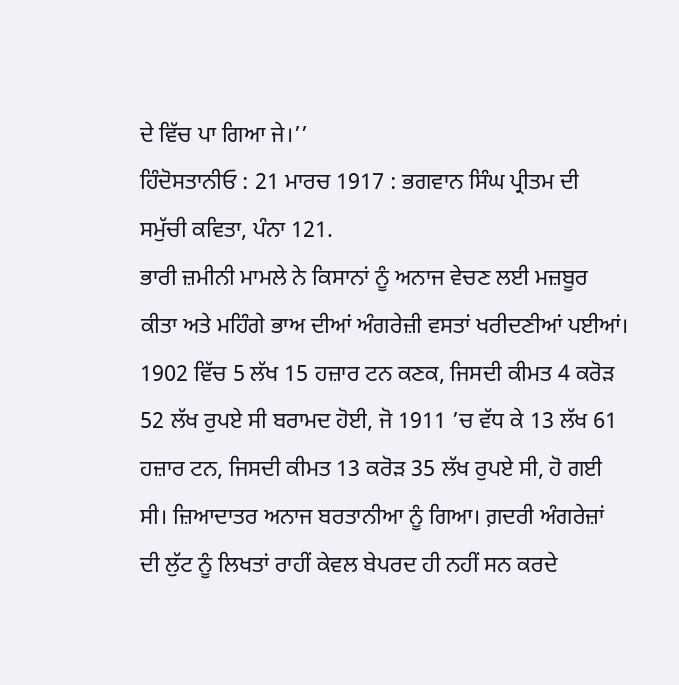ਦੇ ਵਿੱਚ ਪਾ ਗਿਆ ਜੇ।’’
ਹਿੰਦੋਸਤਾਨੀਓ : 21 ਮਾਰਚ 1917 : ਭਗਵਾਨ ਸਿੰਘ ਪ੍ਰੀਤਮ ਦੀ ਸਮੁੱਚੀ ਕਵਿਤਾ, ਪੰਨਾ 121.
ਭਾਰੀ ਜ਼ਮੀਨੀ ਮਾਮਲੇ ਨੇ ਕਿਸਾਨਾਂ ਨੂੰ ਅਨਾਜ ਵੇਚਣ ਲਈ ਮਜ਼ਬੂਰ ਕੀਤਾ ਅਤੇ ਮਹਿੰਗੇ ਭਾਅ ਦੀਆਂ ਅੰਗਰੇਜ਼ੀ ਵਸਤਾਂ ਖਰੀਦਣੀਆਂ ਪਈਆਂ। 1902 ਵਿੱਚ 5 ਲੱਖ 15 ਹਜ਼ਾਰ ਟਨ ਕਣਕ, ਜਿਸਦੀ ਕੀਮਤ 4 ਕਰੋੜ 52 ਲੱਖ ਰੁਪਏ ਸੀ ਬਰਾਮਦ ਹੋਈ, ਜੋ 1911 ’ਚ ਵੱਧ ਕੇ 13 ਲੱਖ 61 ਹਜ਼ਾਰ ਟਨ, ਜਿਸਦੀ ਕੀਮਤ 13 ਕਰੋੜ 35 ਲੱਖ ਰੁਪਏ ਸੀ, ਹੋ ਗਈ ਸੀ। ਜ਼ਿਆਦਾਤਰ ਅਨਾਜ ਬਰਤਾਨੀਆ ਨੂੰ ਗਿਆ। ਗ਼ਦਰੀ ਅੰਗਰੇਜ਼ਾਂ ਦੀ ਲੁੱਟ ਨੂੰ ਲਿਖਤਾਂ ਰਾਹੀਂ ਕੇਵਲ ਬੇਪਰਦ ਹੀ ਨਹੀਂ ਸਨ ਕਰਦੇ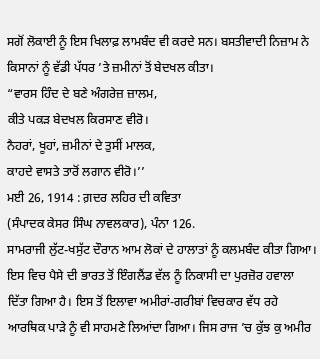ਸਗੋਂ ਲੋਕਾਈ ਨੂੰ ਇਸ ਖਿਲਾਫ਼ ਲਾਮਬੰਦ ਵੀ ਕਰਦੇ ਸਨ। ਬਸਤੀਵਾਦੀ ਨਿਜ਼ਾਮ ਨੇ ਕਿਸਾਨਾਂ ਨੂੰ ਵੱਡੀ ਪੱਧਰ ’ਤੇ ਜ਼ਮੀਨਾਂ ਤੋਂ ਬੇਦਖਲ ਕੀਤਾ।
“ਵਾਰਸ ਹਿੰਦ ਦੇ ਬਣੇ ਅੰਗਰੇਜ਼ ਜ਼ਾਲਮ,
ਕੀਤੇ ਪਕੜ ਬੇਦਖਲ ਕਿਰਸਾਣ ਵੀਰੋ।
ਨੈਹਰਾਂ, ਖੂਹਾਂ, ਜ਼ਮੀਨਾਂ ਦੇ ਤੁਸੀਂ ਮਾਲਕ,
ਕਾਹਦੇ ਵਾਸਤੇ ਤਾਰੋਂ ਲਗਾਨ ਵੀਰੋ।’’
ਮਈ 26, 1914 : ਗ਼ਦਰ ਲਹਿਰ ਦੀ ਕਵਿਤਾ
(ਸੰਪਾਦਕ ਕੇਸਰ ਸਿੰਘ ਨਾਵਲਕਾਰ), ਪੰਨਾ 126.
ਸਾਮਰਾਜੀ ਲੁੱਟ-ਖਸੁੱਟ ਦੌਰਾਨ ਆਮ ਲੋਕਾਂ ਦੇ ਹਾਲਾਤਾਂ ਨੂੰ ਕਲਮਬੰਦ ਕੀਤਾ ਗਿਆ। ਇਸ ਵਿਚ ਪੈਸੇ ਦੀ ਭਾਰਤ ਤੋਂ ਇੰਗਲੈਂਡ ਵੱਲ ਨੂੰ ਨਿਕਾਸੀ ਦਾ ਪੁਰਜ਼ੋਰ ਹਵਾਲਾ ਦਿੱਤਾ ਗਿਆ ਹੈ। ਇਸ ਤੋਂ ਇਲਾਵਾ ਅਮੀਰਾਂ-ਗਰੀਬਾਂ ਵਿਚਕਾਰ ਵੱਧ ਰਹੇ ਆਰਥਿਕ ਪਾੜੇ ਨੂੰ ਵੀ ਸਾਹਮਣੇ ਲਿਆਂਦਾ ਗਿਆ। ਜਿਸ ਰਾਜ ’ਚ ਕੁੱਝ ਕੁ ਅਮੀਰ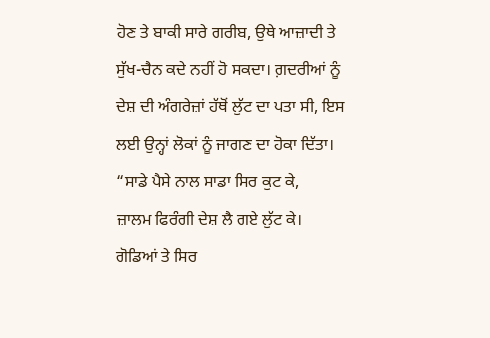ਹੋਣ ਤੇ ਬਾਕੀ ਸਾਰੇ ਗਰੀਬ, ਉਥੇ ਆਜ਼ਾਦੀ ਤੇ ਸੁੱਖ-ਚੈਨ ਕਦੇ ਨਹੀਂ ਹੋ ਸਕਦਾ। ਗ਼ਦਰੀਆਂ ਨੂੰ ਦੇਸ਼ ਦੀ ਅੰਗਰੇਜ਼ਾਂ ਹੱਥੋਂ ਲੁੱਟ ਦਾ ਪਤਾ ਸੀ, ਇਸ ਲਈ ਉਨ੍ਹਾਂ ਲੋਕਾਂ ਨੂੰ ਜਾਗਣ ਦਾ ਹੋਕਾ ਦਿੱਤਾ।
“ਸਾਡੇ ਪੈਸੇ ਨਾਲ ਸਾਡਾ ਸਿਰ ਕੁਟ ਕੇ,
ਜ਼ਾਲਮ ਫਿਰੰਗੀ ਦੇਸ਼ ਲੈ ਗਏ ਲੁੱਟ ਕੇ।
ਗੋਡਿਆਂ ਤੇ ਸਿਰ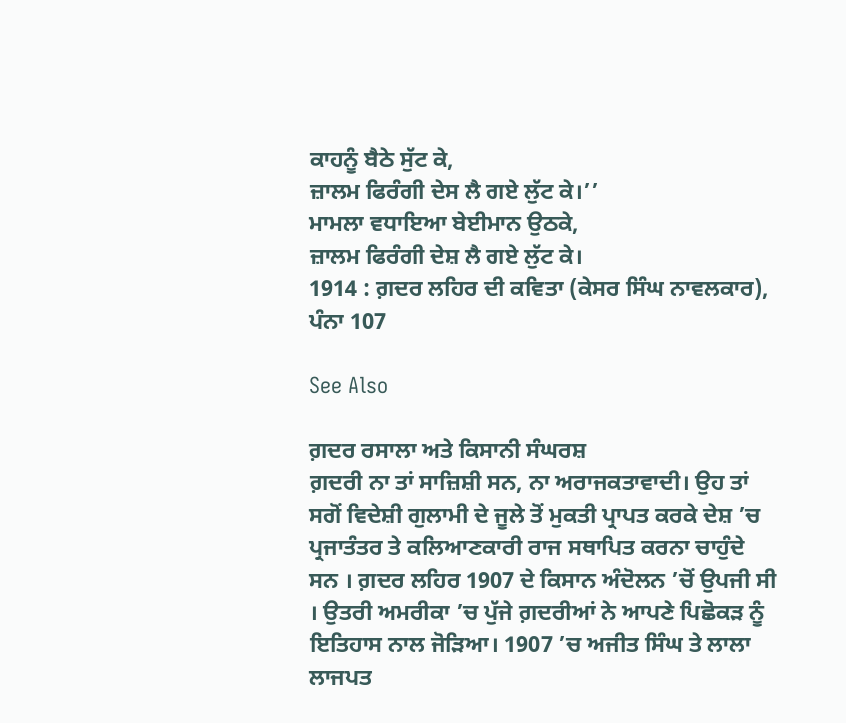ਕਾਹਨੂੰ ਬੈਠੇ ਸੁੱਟ ਕੇ,
ਜ਼ਾਲਮ ਫਿਰੰਗੀ ਦੇਸ ਲੈ ਗਏ ਲੁੱਟ ਕੇ।’’
ਮਾਮਲਾ ਵਧਾਇਆ ਬੇਈਮਾਨ ਉਠਕੇ,
ਜ਼ਾਲਮ ਫਿਰੰਗੀ ਦੇਸ਼ ਲੈ ਗਏ ਲੁੱਟ ਕੇ।
1914 : ਗ਼ਦਰ ਲਹਿਰ ਦੀ ਕਵਿਤਾ (ਕੇਸਰ ਸਿੰਘ ਨਾਵਲਕਾਰ), ਪੰਨਾ 107

See Also

ਗ਼ਦਰ ਰਸਾਲਾ ਅਤੇ ਕਿਸਾਨੀ ਸੰਘਰਸ਼
ਗ਼ਦਰੀ ਨਾ ਤਾਂ ਸਾਜ਼ਿਸ਼ੀ ਸਨ, ਨਾ ਅਰਾਜਕਤਾਵਾਦੀ। ਉਹ ਤਾਂ ਸਗੋਂ ਵਿਦੇਸ਼ੀ ਗੁਲਾਮੀ ਦੇ ਜੂਲੇ ਤੋਂ ਮੁਕਤੀ ਪ੍ਰਾਪਤ ਕਰਕੇ ਦੇਸ਼ ’ਚ ਪ੍ਰਜਾਤੰਤਰ ਤੇ ਕਲਿਆਣਕਾਰੀ ਰਾਜ ਸਥਾਪਿਤ ਕਰਨਾ ਚਾਹੁੰਦੇ ਸਨ । ਗ਼ਦਰ ਲਹਿਰ 1907 ਦੇ ਕਿਸਾਨ ਅੰਦੋਲਨ ’ਚੋਂ ਉਪਜੀ ਸੀ । ਉਤਰੀ ਅਮਰੀਕਾ ’ਚ ਪੁੱਜੇ ਗ਼ਦਰੀਆਂ ਨੇ ਆਪਣੇ ਪਿਛੋਕੜ ਨੂੰ ਇਤਿਹਾਸ ਨਾਲ ਜੋੜਿਆ। 1907 ’ਚ ਅਜੀਤ ਸਿੰਘ ਤੇ ਲਾਲਾ ਲਾਜਪਤ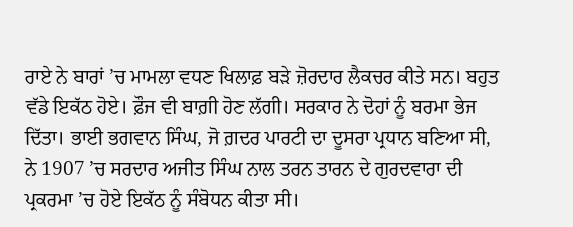ਰਾਏ ਨੇ ਬਾਰਾਂ ’ਚ ਮਾਮਲਾ ਵਧਣ ਖਿਲਾਫ਼ ਬੜੇ ਜ਼ੋਰਦਾਰ ਲੈਕਚਰ ਕੀਤੇ ਸਨ। ਬਹੁਤ ਵੱਡੇ ਇਕੱਠ ਹੋਏ। ਫ਼ੌਜ ਵੀ ਬਾਗ਼ੀ ਹੋਣ ਲੱਗੀ। ਸਰਕਾਰ ਨੇ ਦੋਹਾਂ ਨੂੰ ਬਰਮਾ ਭੇਜ ਦਿੱਤਾ। ਭਾਈ ਭਗਵਾਨ ਸਿੰਘ, ਜੋ ਗ਼ਦਰ ਪਾਰਟੀ ਦਾ ਦੂਸਰਾ ਪ੍ਰਧਾਨ ਬਣਿਆ ਸੀ, ਨੇ 1907 ’ਚ ਸਰਦਾਰ ਅਜੀਤ ਸਿੰਘ ਨਾਲ ਤਰਨ ਤਾਰਨ ਦੇ ਗੁਰਦਵਾਰਾ ਦੀ ਪ੍ਰਕਰਮਾ ’ਚ ਹੋਏ ਇਕੱਠ ਨੂੰ ਸੰਬੋਧਨ ਕੀਤਾ ਸੀ।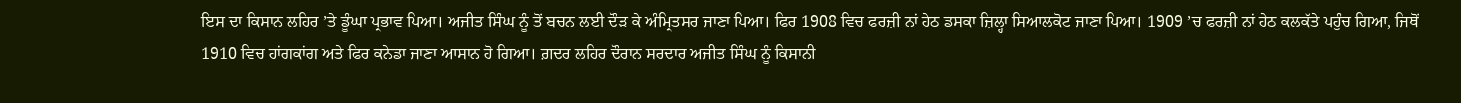ਇਸ ਦਾ ਕਿਸਾਨ ਲਹਿਰ ’ਤੇ ਡੂੰਘਾ ਪ੍ਰਭਾਵ ਪਿਆ। ਅਜੀਤ ਸਿੰਘ ਨੂੰ ਤੋਂ ਬਚਨ ਲਈ ਦੌੜ ਕੇ ਅੰਮ੍ਰਿਤਸਰ ਜਾਣਾ ਪਿਆ। ਫਿਰ 1908 ਵਿਚ ਫਰਜ਼ੀ ਨਾਂ ਹੇਠ ਡਸਕਾ ਜ਼ਿਲ੍ਹਾ ਸਿਆਲਕੋਟ ਜਾਣਾ ਪਿਆ। 1909 ’ਚ ਫਰਜ਼ੀ ਨਾਂ ਹੇਠ ਕਲਕੱਤੇ ਪਹੁੰਚ ਗਿਆ, ਜਿਥੋਂ 1910 ਵਿਚ ਹਾਂਗਕਾਂਗ ਅਤੇ ਫਿਰ ਕਨੇਡਾ ਜਾਣਾ ਆਸਾਨ ਹੋ ਗਿਆ। ਗ਼ਦਰ ਲਹਿਰ ਦੌਰਾਨ ਸਰਦਾਰ ਅਜੀਤ ਸਿੰਘ ਨੂੰ ਕਿਸਾਨੀ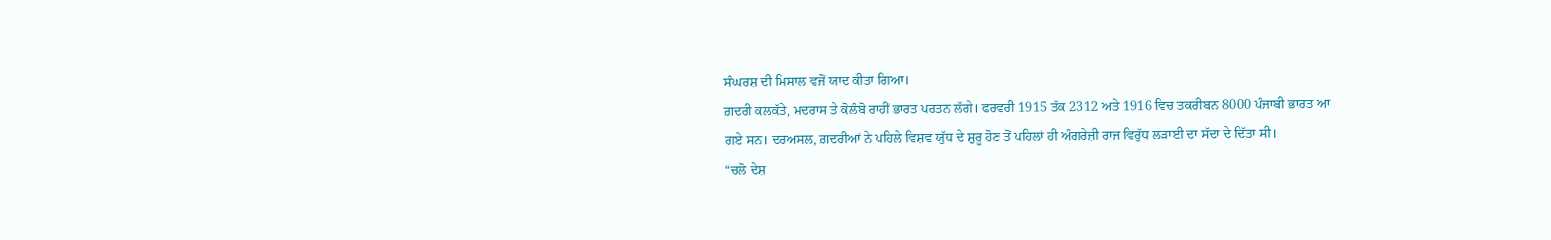ਸੰਘਰਸ਼ ਦੀ ਮਿਸਾਲ ਵਜੋਂ ਯਾਦ ਕੀਤਾ ਗਿਆ।
ਗ਼ਦਰੀ ਕਲਕੱਤੇ, ਮਦਰਾਸ ਤੇ ਕੋਲੰਬੋ ਰਾਹੀਂ ਭਾਰਤ ਪਰਤਨ ਲੱਗੇ। ਫਰਵਰੀ 1915 ਤੱਕ 2312 ਅਤੇ 1916 ਵਿਚ ਤਕਰੀਬਨ 8000 ਪੰਜਾਬੀ ਭਾਰਤ ਆ ਗਏ ਸਨ। ਦਰਅਸਲ, ਗ਼ਦਰੀਆਂ ਨੇ ਪਹਿਲੇ ਵਿਸ਼ਵ ਯੁੱਧ ਦੇ ਸ਼ੁਰੂ ਹੋਣ ਤੋਂ ਪਹਿਲਾਂ ਹੀ ਅੰਗਰੇਜ਼ੀ ਰਾਜ ਵਿਰੁੱਧ ਲੜਾਈ ਦਾ ਸੱਦਾ ਦੇ ਦਿੱਤਾ ਸੀ।
“ਚਲੋ ਦੇਸ਼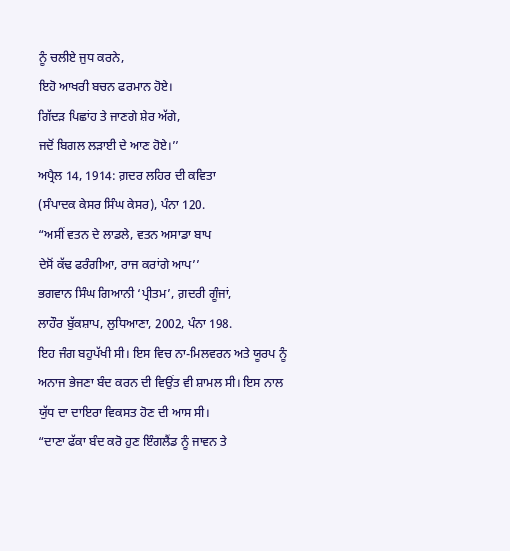ਨੂੰ ਚਲੀਏ ਜੁਧ ਕਰਨੇ,
ਇਹੋ ਆਖਰੀ ਬਚਨ ਫਰਮਾਨ ਹੋਏ।
ਗਿੱਦੜ ਪਿਛਾਂਹ ਤੇ ਜਾਣਗੇ ਸ਼ੇਰ ਅੱਗੇ,
ਜਦੋਂ ਬਿਗਲ ਲੜਾਈ ਦੇ ਆਣ ਹੋਏ।’’
ਅਪ੍ਰੈਲ 14, 1914: ਗ਼ਦਰ ਲਹਿਰ ਦੀ ਕਵਿਤਾ
(ਸੰਪਾਦਕ ਕੇਸਰ ਸਿੰਘ ਕੇਸਰ), ਪੰਨਾ 120.
“ਅਸੀਂ ਵਤਨ ਦੇ ਲਾਡਲੇ, ਵਤਨ ਅਸਾਡਾ ਬਾਪ
ਦੇਸੋਂ ਕੱਢ ਫਰੰਗੀਆ, ਰਾਜ ਕਰਾਂਗੇ ਆਪ’’
ਭਗਵਾਨ ਸਿੰਘ ਗਿਆਨੀ ‘ਪ੍ਰੀਤਮ’, ਗ਼ਦਰੀ ਗੂੰਜਾਂ,
ਲਾਹੌਰ ਬੁੱਕਸ਼ਾਪ, ਲੁਧਿਆਣਾ, 2002, ਪੰਨਾ 198.
ਇਹ ਜੰਗ ਬਹੁਪੱਖੀ ਸੀ। ਇਸ ਵਿਚ ਨਾ-ਮਿਲਵਰਨ ਅਤੇ ਯੂਰਪ ਨੂੰ ਅਨਾਜ ਭੇਜਣਾ ਬੰਦ ਕਰਨ ਦੀ ਵਿਉਂਤ ਵੀ ਸ਼ਾਮਲ ਸੀ। ਇਸ ਨਾਲ ਯੁੱਧ ਦਾ ਦਾਇਰਾ ਵਿਕਸਤ ਹੋਣ ਦੀ ਆਸ ਸੀ।
“ਦਾਣਾ ਫੱਕਾ ਬੰਦ ਕਰੋ ਹੁਣ ਇੰਗਲੈਂਡ ਨੂੰ ਜਾਵਨ ਤੇ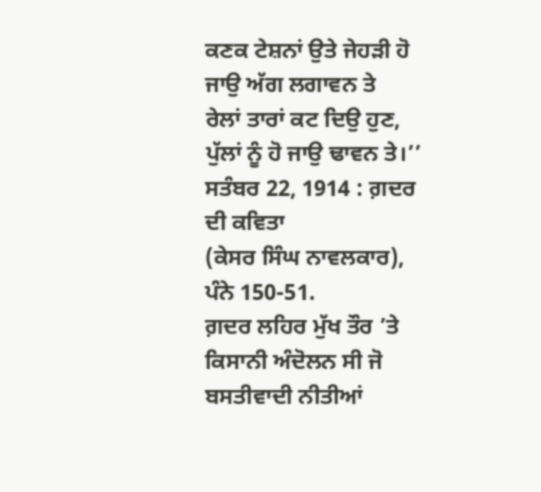ਕਣਕ ਟੇਸ਼ਨਾਂ ਉਤੇ ਜੇਹੜੀ ਹੋ ਜਾਉ ਅੱਗ ਲਗਾਵਨ ਤੇ
ਰੇਲਾਂ ਤਾਰਾਂ ਕਟ ਦਿਉ ਹੁਣ, ਪੁੱਲਾਂ ਨੂੰ ਹੋ ਜਾਉ ਢਾਵਨ ਤੇ।’’
ਸਤੰਬਰ 22, 1914 : ਗ਼ਦਰ ਦੀ ਕਵਿਤਾ
(ਕੇਸਰ ਸਿੰਘ ਨਾਵਲਕਾਰ), ਪੰਨੇ 150-51.
ਗ਼ਦਰ ਲਹਿਰ ਮੁੱਖ ਤੌਰ ’ਤੇ ਕਿਸਾਨੀ ਅੰਦੋਲਨ ਸੀ ਜੋ ਬਸਤੀਵਾਦੀ ਨੀਤੀਆਂ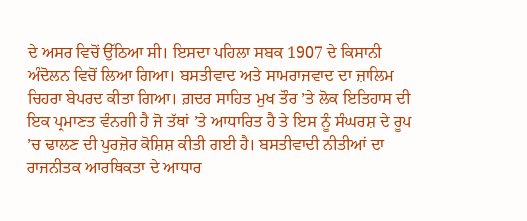ਦੇ ਅਸਰ ਵਿਚੋਂ ਉੱਠਿਆ ਸੀ। ਇਸਦਾ ਪਹਿਲਾ ਸਬਕ 1907 ਦੇ ਕਿਸਾਨੀ ਅੰਦੋਲਨ ਵਿਚੋਂ ਲਿਆ ਗਿਆ। ਬਸਤੀਵਾਦ ਅਤੇ ਸਾਮਰਾਜਵਾਦ ਦਾ ਜ਼ਾਲਿਮ ਚਿਹਰਾ ਬੇਪਰਦ ਕੀਤਾ ਗਿਆ। ਗ਼ਦਰ ਸਾਹਿਤ ਮੁਖ ਤੌਰ ’ਤੇ ਲੋਕ ਇਤਿਹਾਸ ਦੀ ਇਕ ਪ੍ਰਮਾਣਤ ਵੰਨਗੀ ਹੈ ਜੋ ਤੱਥਾਂ ’ਤੇ ਆਧਾਰਿਤ ਹੈ ਤੇ ਇਸ ਨੂੰ ਸੰਘਰਸ਼ ਦੇ ਰੂਪ ’ਚ ਢਾਲਣ ਦੀ ਪੁਰਜ਼ੋਰ ਕੋਸ਼ਿਸ਼ ਕੀਤੀ ਗਈ ਹੈ। ਬਸਤੀਵਾਦੀ ਨੀਤੀਆਂ ਦਾ ਰਾਜਨੀਤਕ ਆਰਥਿਕਤਾ ਦੇ ਆਧਾਰ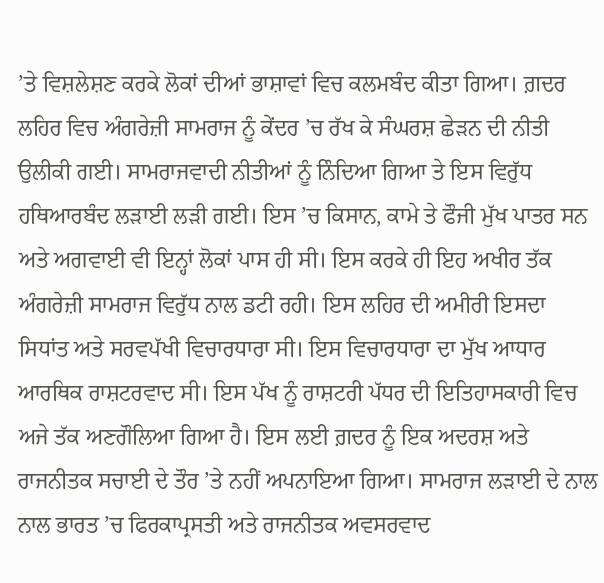’ਤੇ ਵਿਸ਼ਲੇਸ਼ਣ ਕਰਕੇ ਲੋਕਾਂ ਦੀਆਂ ਭਾਸ਼ਾਵਾਂ ਵਿਚ ਕਲਮਬੰਦ ਕੀਤਾ ਗਿਆ। ਗ਼ਦਰ ਲਹਿਰ ਵਿਚ ਅੰਗਰੇਜ਼ੀ ਸਾਮਰਾਜ ਨੂੰ ਕੇਂਦਰ ’ਚ ਰੱਖ ਕੇ ਸੰਘਰਸ਼ ਛੇੜਨ ਦੀ ਨੀਤੀ ਉਲੀਕੀ ਗਈ। ਸਾਮਰਾਜਵਾਦੀ ਨੀਤੀਆਂ ਨੂੰ ਨਿੰਦਿਆ ਗਿਆ ਤੇ ਇਸ ਵਿਰੁੱਧ ਹਥਿਆਰਬੰਦ ਲੜਾਈ ਲੜੀ ਗਈ। ਇਸ ’ਚ ਕਿਸਾਨ, ਕਾਮੇ ਤੇ ਫੌਜੀ ਮੁੱਖ ਪਾਤਰ ਸਨ ਅਤੇ ਅਗਵਾਈ ਵੀ ਇਨ੍ਹਾਂ ਲੋਕਾਂ ਪਾਸ ਹੀ ਸੀ। ਇਸ ਕਰਕੇ ਹੀ ਇਹ ਅਖੀਰ ਤੱਕ ਅੰਗਰੇਜ਼ੀ ਸਾਮਰਾਜ ਵਿਰੁੱਧ ਨਾਲ ਡਟੀ ਰਹੀ। ਇਸ ਲਹਿਰ ਦੀ ਅਮੀਰੀ ਇਸਦਾ ਸਿਧਾਂਤ ਅਤੇ ਸਰਵਪੱਖੀ ਵਿਚਾਰਧਾਰਾ ਸੀ। ਇਸ ਵਿਚਾਰਧਾਰਾ ਦਾ ਮੁੱਖ ਆਧਾਰ ਆਰਥਿਕ ਰਾਸ਼ਟਰਵਾਦ ਸੀ। ਇਸ ਪੱਖ ਨੂੰ ਰਾਸ਼ਟਰੀ ਪੱਧਰ ਦੀ ਇਤਿਹਾਸਕਾਰੀ ਵਿਚ ਅਜੇ ਤੱਕ ਅਣਗੌਲਿਆ ਗਿਆ ਹੈ। ਇਸ ਲਈ ਗ਼ਦਰ ਨੂੰ ਇਕ ਅਦਰਸ਼ ਅਤੇ ਰਾਜਨੀਤਕ ਸਚਾਈ ਦੇ ਤੌਰ ’ਤੇ ਨਹੀਂ ਅਪਨਾਇਆ ਗਿਆ। ਸਾਮਰਾਜ ਲੜਾਈ ਦੇ ਨਾਲ ਨਾਲ ਭਾਰਤ ’ਚ ਫਿਰਕਾਪ੍ਰਸਤੀ ਅਤੇ ਰਾਜਨੀਤਕ ਅਵਸਰਵਾਦ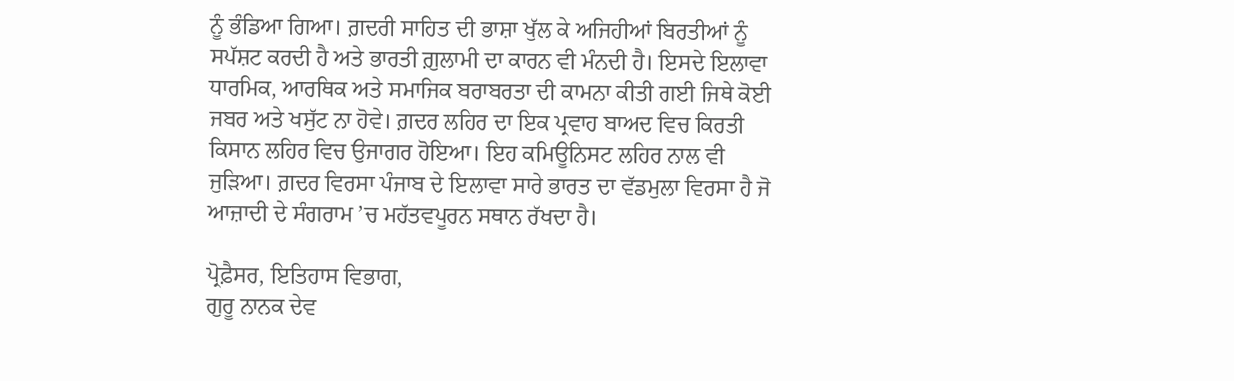ਨੂੰ ਭੰਡਿਆ ਗਿਆ। ਗ਼ਦਰੀ ਸਾਹਿਤ ਦੀ ਭਾਸ਼ਾ ਖੁੱਲ ਕੇ ਅਜਿਹੀਆਂ ਬਿਰਤੀਆਂ ਨੂੰ ਸਪੱਸ਼ਟ ਕਰਦੀ ਹੈ ਅਤੇ ਭਾਰਤੀ ਗ਼ੁਲਾਮੀ ਦਾ ਕਾਰਨ ਵੀ ਮੰਨਦੀ ਹੈ। ਇਸਦੇ ਇਲਾਵਾ ਧਾਰਮਿਕ, ਆਰਥਿਕ ਅਤੇ ਸਮਾਜਿਕ ਬਰਾਬਰਤਾ ਦੀ ਕਾਮਨਾ ਕੀਤੀ ਗਈ ਜਿਥੇ ਕੋਈ ਜਬਰ ਅਤੇ ਖਸੁੱਟ ਨਾ ਹੋਵੇ। ਗ਼ਦਰ ਲਹਿਰ ਦਾ ਇਕ ਪ੍ਰਵਾਹ ਬਾਅਦ ਵਿਚ ਕਿਰਤੀ ਕਿਸਾਨ ਲਹਿਰ ਵਿਚ ਉਜਾਗਰ ਹੋਇਆ। ਇਹ ਕਮਿਊਨਿਸਟ ਲਹਿਰ ਨਾਲ ਵੀ ਜੁੜਿਆ। ਗ਼ਦਰ ਵਿਰਸਾ ਪੰਜਾਬ ਦੇ ਇਲਾਵਾ ਸਾਰੇ ਭਾਰਤ ਦਾ ਵੱਡਮੁਲਾ ਵਿਰਸਾ ਹੈ ਜੋ ਆਜ਼ਾਦੀ ਦੇ ਸੰਗਰਾਮ ’ਚ ਮਹੱਤਵਪੂਰਨ ਸਥਾਨ ਰੱਖਦਾ ਹੈ।

ਪ੍ਰੋਫ਼ੈਸਰ, ਇਤਿਹਾਸ ਵਿਭਾਗ,
ਗੁਰੂ ਨਾਨਕ ਦੇਵ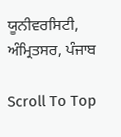ਯੂਨੀਵਰਸਿਟੀ, ਅੰਮ੍ਰਿਤਸਰ, ਪੰਜਾਬ

Scroll To Top